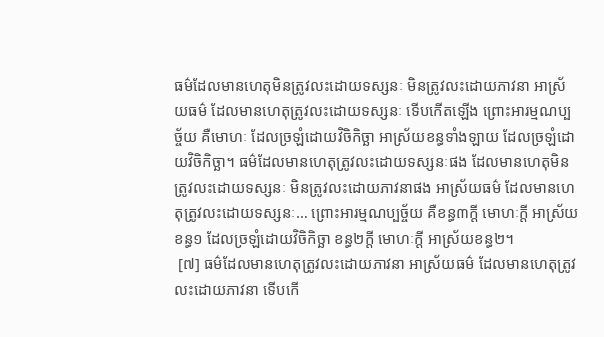ធម៌ដែលមានហេតុមិនត្រូវលះដោយទស្សនៈ មិនត្រូវលះដោយភាវនា អាស្រ័យធម៌ ដែលមានហេតុត្រូវលះដោយទស្សនៈ ទើបកើតឡើង ព្រោះអារម្មណប្បច្ច័យ គឺមោហៈ ដែលច្រឡំដោយវិចិកិច្ឆា អាស្រ័យខន្ធទាំងឡាយ ដែលច្រឡំដោយវិចិកិច្ឆា។ ធម៌ដែលមានហេតុត្រូវលះដោយទស្សនៈផង ដែលមានហេតុមិនត្រូវលះដោយទស្សនៈ មិនត្រូវលះដោយភាវនាផង អាស្រ័យធម៌ ដែលមានហេតុត្រូវលះដោយទស្សនៈ… ព្រោះអារម្មណប្បច្ច័យ គឺខន្ធ៣ក្តី មោហៈក្តី អាស្រ័យខន្ធ១ ដែលច្រឡំដោយវិចិកិច្ឆា ខន្ធ២ក្តី មោហៈក្តី អាស្រ័យខន្ធ២។
 [៧] ធម៌ដែលមានហេតុត្រូវលះដោយភាវនា អាស្រ័យធម៌ ដែលមានហេតុត្រូវលះដោយភាវនា ទើបកើ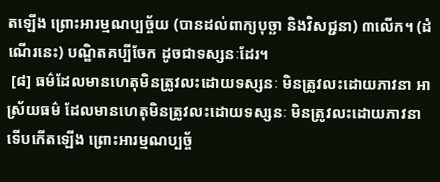តឡើង ព្រោះអារម្មណប្បច្ច័យ (បានដល់ពាក្យបុច្ឆា និងវិសជ្ជនា) ៣លើក។ (ដំណើរនេះ) បណ្ឌិតគប្បីចែក ដូចជាទស្សនៈដែរ។
 [៨] ធម៌ដែលមានហេតុមិនត្រូវលះដោយទស្សនៈ មិនត្រូវលះដោយភាវនា អាស្រ័យធម៌ ដែលមានហេតុមិនត្រូវលះដោយទស្សនៈ មិនត្រូវលះដោយភាវនា ទើបកើតឡើង ព្រោះអារម្មណប្បច្ច័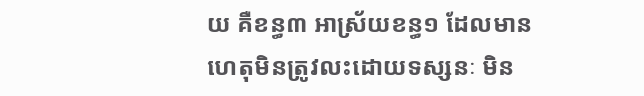យ គឺខន្ធ៣ អាស្រ័យខន្ធ១ ដែលមានហេតុមិនត្រូវលះដោយទស្សនៈ មិន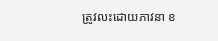ត្រូវលះដោយភាវនា ខ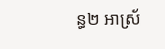ន្ធ២ អាស្រ័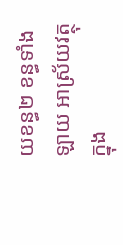យខន្ធ២ ខន្ធទាំងឡាយ អាស្រ័យវត្ថុ ក្នុង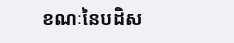ខណៈនៃបដិស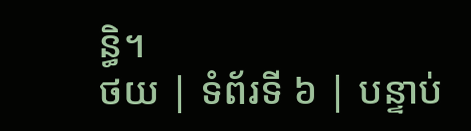ន្ធិ។
ថយ | ទំព័រទី ៦ | បន្ទាប់